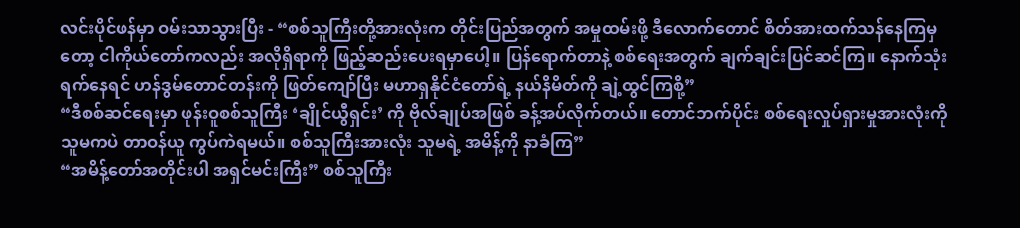လင်းပိုင်ဖန်မှာ ဝမ်းသာသွားပြီး - “စစ်သူကြီးတို့အားလုံးက တိုင်းပြည်အတွက် အမှုထမ်းဖို့ ဒီလောက်တောင် စိတ်အားထက်သန်နေကြမှတော့ ငါကိုယ်တော်ကလည်း အလိုရှိရာကို ဖြည့်ဆည်းပေးရမှာပေါ့။ ပြန်ရောက်တာနဲ့ စစ်ရေးအတွက် ချက်ချင်းပြင်ဆင်ကြ။ နောက်သုံးရက်နေရင် ဟန်ဒွမ်တောင်တန်းကို ဖြတ်ကျော်ပြီး မဟာရှနိုင်ငံတော်ရဲ့ နယ်နိမိတ်ကို ချဲ့ထွင်ကြစို့”
“ဒီစစ်ဆင်ရေးမှာ ဖုန်းဝူစစ်သူကြီး ‘ချိုင်ယွီရှင်း’ ကို ဗိုလ်ချုပ်အဖြစ် ခန့်အပ်လိုက်တယ်။ တောင်ဘက်ပိုင်း စစ်ရေးလှုပ်ရှားမှုအားလုံးကို သူမကပဲ တာဝန်ယူ ကွပ်ကဲရမယ်။ စစ်သူကြီးအားလုံး သူမရဲ့ အမိန့်ကို နာခံကြ”
“အမိန့်တော်အတိုင်းပါ အရှင်မင်းကြီး” စစ်သူကြီး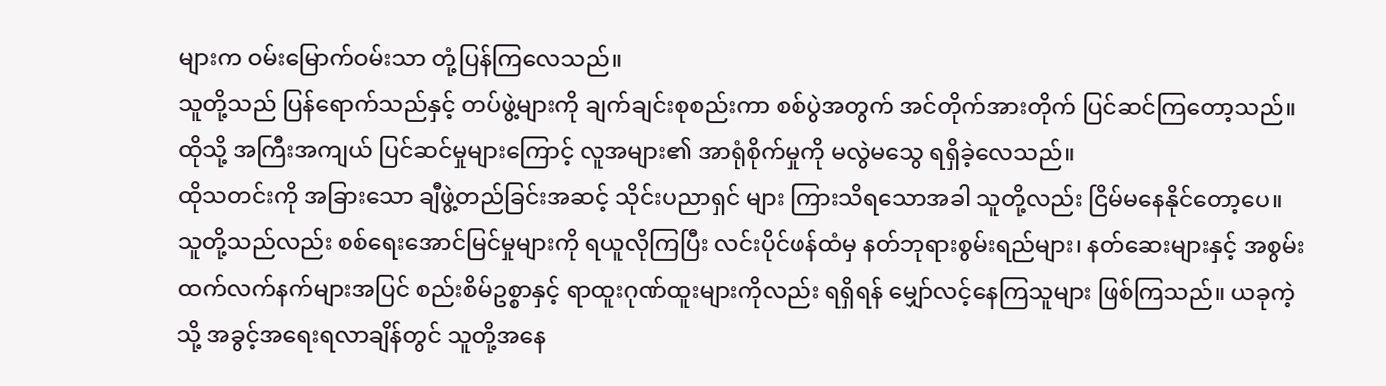များက ဝမ်းမြောက်ဝမ်းသာ တုံ့ပြန်ကြလေသည်။
သူတို့သည် ပြန်ရောက်သည်နှင့် တပ်ဖွဲ့များကို ချက်ချင်းစုစည်းကာ စစ်ပွဲအတွက် အင်တိုက်အားတိုက် ပြင်ဆင်ကြတော့သည်။ ထိုသို့ အကြီးအကျယ် ပြင်ဆင်မှုများကြောင့် လူအများ၏ အာရုံစိုက်မှုကို မလွဲမသွေ ရရှိခဲ့လေသည်။
ထိုသတင်းကို အခြားသော ချီဖွဲ့တည်ခြင်းအဆင့် သိုင်းပညာရှင် များ ကြားသိရသောအခါ သူတို့လည်း ငြိမ်မနေနိုင်တော့ပေ။ သူတို့သည်လည်း စစ်ရေးအောင်မြင်မှုများကို ရယူလိုကြပြီး လင်းပိုင်ဖန်ထံမှ နတ်ဘုရားစွမ်းရည်များ၊ နတ်ဆေးများနှင့် အစွမ်းထက်လက်နက်များအပြင် စည်းစိမ်ဥစ္စာနှင့် ရာထူးဂုဏ်ထူးများကိုလည်း ရရှိရန် မျှော်လင့်နေကြသူများ ဖြစ်ကြသည်။ ယခုကဲ့သို့ အခွင့်အရေးရလာချိန်တွင် သူတို့အနေ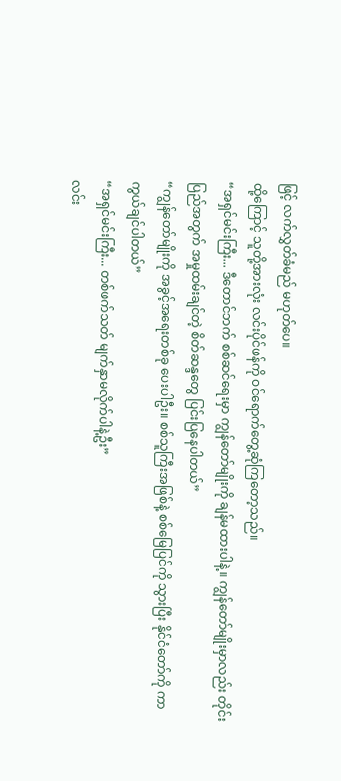ဖြင့် လက်လွှတ်ခံမည် မဟုတ်ပေ။
ထို့ကြောင့် သူတို့အားလုံး လင်းပိုင်ဖန်ကို ဝင်ရောက်တွေ့ဆုံကြတော့သည်။
“အရှင်မင်းကြီး... ဒီတောင်ဘက် စစ်ဆင်ရေးမှာ ကျွန်တော်မျိုးကို ချန်မထားပါနဲ့။ ကျွန်တော်မျိုးမှာလည်း တိုင်းပြည်အတွက် အမှုထမ်းချင်တဲ့ စိတ်ဆန္ဒတွေ ပြင်းပြနေပါတယ်”
“ကျွန်တော်မျိုးကို အခွင့်အရေးတစ်ခု ပေးပါဦး။ စစ်သူကြီးအဖြစ်နဲ့ စစ်မြေပြင်ကို သွားပြီး နိုင်ငံတော်ကို ကာကွယ်ချင်ပါတယ်”
“အရှင်မင်းကြီး... တစ်ဖက်သတ် မျက်နှာမလိုက်ပါနဲ့ဦး”
လင်း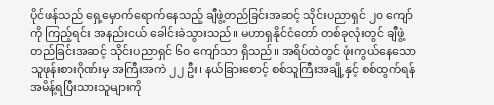ပိုင်ဖန်သည် ရှေ့မှောက်ရောက်နေသည့် ချီဖွဲ့တည်ခြင်းအဆင့် သိုင်းပညာရှင် ၂၀ ကျော်ကို ကြည့်ရင်း အနည်းငယ် ခေါင်းခဲသွားသည်။ မဟာရှနိုင်ငံတော် တစ်ခုလုံးတွင် ချီဖွဲ့တည်ခြင်းအဆင့် သိုင်းပညာရှင် ၆၀ ကျော်သာ ရှိသည်။ အရိပ်ထဲတွင် ဖုံးကွယ်နေသော သူဖုန်းစားဂိုဏ်းမှ အကြီးအကဲ ၂၂ ဦး၊ နယ်ခြားစောင့် စစ်သူကြီးအချို့နှင့် စစ်ထွက်ရန် အမိန့်ရပြီးသားသူများကို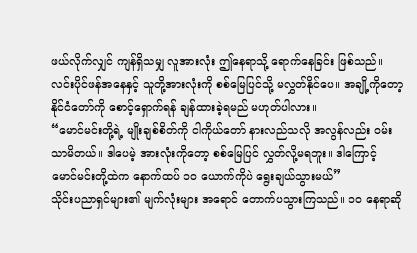ဖယ်လိုက်လျှင် ကျန်ရှိသမျှ လူအားလုံး ဤနေရာသို့ ရောက်နေခြင်း ဖြစ်သည်။ လင်းပိုင်ဖန်အနေနှင့် သူတို့အားလုံးကို စစ်မြေပြင်သို့ မလွှတ်နိုင်ပေ။ အချို့ကိုတော့ နိုင်ငံတော်ကို စောင့်ရှောက်ရန် ချန်ထားခဲ့ရမည် မဟုတ်ပါလား။
“မောင်မင်းတို့ရဲ့ မျိုးချစ်စိတ်ကို ငါကိုယ်တော် နားလည်သလို အလွန်လည်း ဝမ်းသာမိတယ်။ ဒါပေမဲ့ အားလုံးကိုတော့ စစ်မြေပြင် လွှတ်လို့မရဘူး။ ဒါကြောင့် မောင်မင်းတို့ထဲက နောက်ထပ် ၁၀ ယောက်ကိုပဲ ရွေးချယ်သွားမယ်”
သိုင်းပညာရှင်များ၏ မျက်လုံးများ အရောင် တောက်ပသွားကြသည်။ ၁၀ နေရာဆို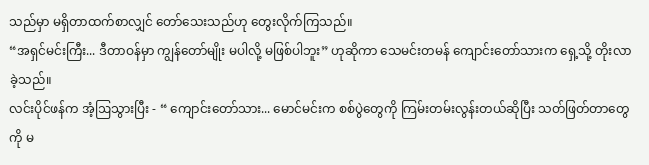သည်မှာ မရှိတာထက်စာလျှင် တော်သေးသည်ဟု တွေးလိုက်ကြသည်။
“အရှင်မင်းကြီး... ဒီတာဝန်မှာ ကျွန်တော်မျိုး မပါလို့ မဖြစ်ပါဘူး” ဟုဆိုကာ သေမင်းတမန် ကျောင်းတော်သားက ရှေ့သို့ တိုးလာခဲ့သည်။
လင်းပိုင်ဖန်က အံ့ဩသွားပြီး - “ ကျောင်းတော်သား... မောင်မင်းက စစ်ပွဲတွေကို ကြမ်းတမ်းလွန်းတယ်ဆိုပြီး သတ်ဖြတ်တာတွေကို မ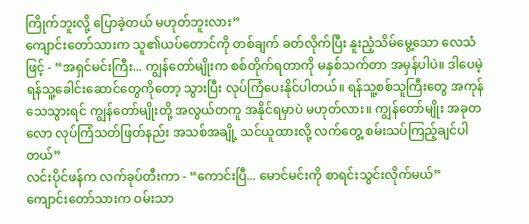ကြိုက်ဘူးလို့ ပြောခဲ့တယ် မဟုတ်ဘူးလား”
ကျောင်းတော်သားက သူ၏ယပ်တောင်ကို တစ်ချက် ခတ်လိုက်ပြီး နူးညံ့သိမ်မွေ့သော လေသံဖြင့် - “အရှင်မင်းကြီး... ကျွန်တော်မျိုးက စစ်တိုက်ရတာကို မနှစ်သက်တာ အမှန်ပါပဲ။ ဒါပေမဲ့ ရန်သူ့ခေါင်းဆောင်တွေကိုတော့ သွားပြီး လုပ်ကြံပေးနိုင်ပါတယ်။ ရန်သူ့စစ်သူကြီးတွေ အကုန်သေသွားရင် ကျွန်တော်မျိုးတို့ အလွယ်တကူ အနိုင်ရမှာပဲ မဟုတ်လား။ ကျွန်တော်မျိုး အခုတလော လုပ်ကြံသတ်ဖြတ်နည်း အသစ်အချို့ သင်ယူထားလို့ လက်တွေ့ စမ်းသပ်ကြည့်ချင်ပါတယ်”
လင်းပိုင်ဖန်က လက်ခုပ်တီးကာ - “ကောင်းပြီ... မောင်မင်းကို စာရင်းသွင်းလိုက်မယ်”
ကျောင်းတော်သားက ဝမ်းသာ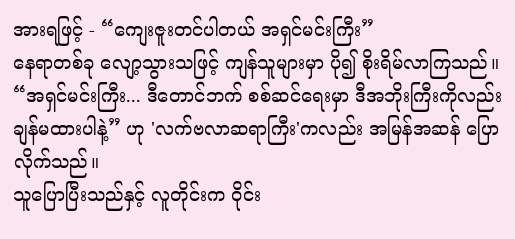အားရဖြင့် - “ကျေးဇူးတင်ပါတယ် အရှင်မင်းကြီး”
နေရာတစ်ခု လျော့သွားသဖြင့် ကျန်သူများမှာ ပို၍ စိုးရိမ်လာကြသည်။
“အရှင်မင်းကြီး... ဒီတောင်ဘက် စစ်ဆင်ရေးမှာ ဒီအဘိုးကြီးကိုလည်း ချန်မထားပါနဲ့” ဟု 'လက်ဗလာဆရာကြီး'ကလည်း အမြန်အဆန် ပြောလိုက်သည်။
သူပြောပြီးသည်နှင့် လူတိုင်းက ဝိုင်း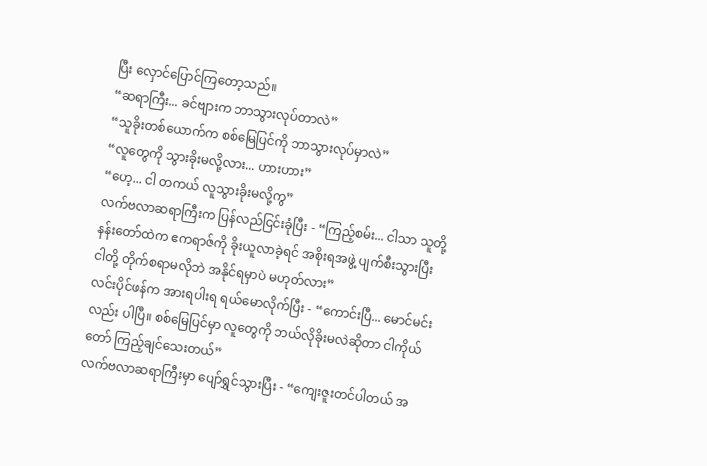ပြီး လှောင်ပြောင်ကြတော့သည်။
“ဆရာကြီး... ခင်ဗျားက ဘာသွားလုပ်တာလဲ”
“သူခိုးတစ်ယောက်က စစ်မြေပြင်ကို ဘာသွားလုပ်မှာလဲ”
“လူတွေကို သွားခိုးမလို့လား... ဟားဟား”
“ဟေ့... ငါ တကယ် လူသွားခိုးမလို့ကွ”
လက်ဗလာဆရာကြီးက ပြန်လည်ငြင်းခုံပြီး - “ကြည့်စမ်း... ငါသာ သူတို့နန်းတော်ထဲက ဧကရာဇ်ကို ခိုးယူလာခဲ့ရင် အစိုးရအဖွဲ့ ပျက်စီးသွားပြီး ငါတို့ တိုက်စရာမလိုဘဲ အနိုင်ရမှာပဲ မဟုတ်လား”
လင်းပိုင်ဖန်က အားရပါးရ ရယ်မောလိုက်ပြီး - “ကောင်းပြီ... မောင်မင်းလည်း ပါပြီ။ စစ်မြေပြင်မှာ လူတွေကို ဘယ်လိုခိုးမလဲဆိုတာ ငါကိုယ်တော် ကြည့်ချင်သေးတယ်”
လက်ဗလာဆရာကြီးမှာ ပျော်ရွှင်သွားပြီး - “ကျေးဇူးတင်ပါတယ် အ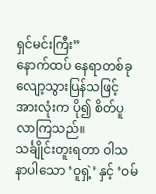ရှင်မင်းကြီး”
နောက်ထပ် နေရာတစ်ခု လျော့သွားပြန်သဖြင့် အားလုံးက ပို၍ စိတ်ပူလာကြသည်။
သင်္ချိုင်းတူးရတာ ဝါသနာပါသော ‘ဝူရှဲ့’ နှင့် ‘ဝမ်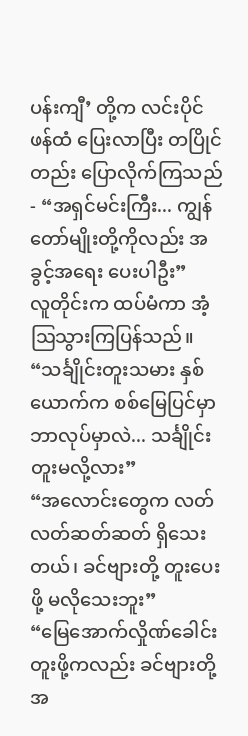ပန်းကျီ’ တို့က လင်းပိုင်ဖန်ထံ ပြေးလာပြီး တပြိုင်တည်း ပြောလိုက်ကြသည် - “အရှင်မင်းကြီး... ကျွန်တော်မျိုးတို့ကိုလည်း အခွင့်အရေး ပေးပါဦး”
လူတိုင်းက ထပ်မံကာ အံ့ဩသွားကြပြန်သည်။
“သင်္ချိုင်းတူးသမား နှစ်ယောက်က စစ်မြေပြင်မှာ ဘာလုပ်မှာလဲ... သင်္ချိုင်းတူးမလို့လား”
“အလောင်းတွေက လတ်လတ်ဆတ်ဆတ် ရှိသေးတယ်၊ ခင်ဗျားတို့ တူးပေးဖို့ မလိုသေးဘူး”
“မြေအောက်လှိုဏ်ခေါင်း တူးဖို့ကလည်း ခင်ဗျားတို့ အ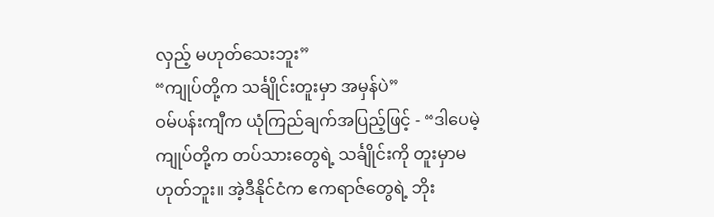လှည့် မဟုတ်သေးဘူး”
“ကျုပ်တို့က သင်္ချိုင်းတူးမှာ အမှန်ပဲ”
ဝမ်ပန်းကျီက ယုံကြည်ချက်အပြည့်ဖြင့် - “ဒါပေမဲ့ ကျုပ်တို့က တပ်သားတွေရဲ့ သင်္ချိုင်းကို တူးမှာမဟုတ်ဘူး။ အဲ့ဒီနိုင်ငံက ဧကရာဇ်တွေရဲ့ ဘိုး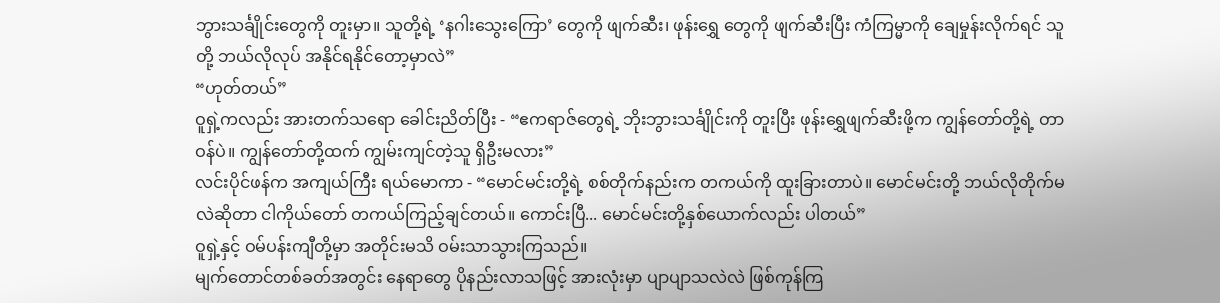ဘွားသင်္ချိုင်းတွေကို တူးမှာ။ သူတို့ရဲ့ ‘နဂါးသွေးကြော’ တွေကို ဖျက်ဆီး၊ ဖုန်းရွှေ တွေကို ဖျက်ဆီးပြီး ကံကြမ္မာကို ချေမှုန်းလိုက်ရင် သူတို့ ဘယ်လိုလုပ် အနိုင်ရနိုင်တော့မှာလဲ”
“ဟုတ်တယ်”
ဝူရှဲ့ကလည်း အားတက်သရော ခေါင်းညိတ်ပြီး - “ဧကရာဇ်တွေရဲ့ ဘိုးဘွားသင်္ချိုင်းကို တူးပြီး ဖုန်းရွှေဖျက်ဆီးဖို့က ကျွန်တော်တို့ရဲ့ တာဝန်ပဲ။ ကျွန်တော်တို့ထက် ကျွမ်းကျင်တဲ့သူ ရှိဦးမလား”
လင်းပိုင်ဖန်က အကျယ်ကြီး ရယ်မောကာ - “မောင်မင်းတို့ရဲ့ စစ်တိုက်နည်းက တကယ်ကို ထူးခြားတာပဲ။ မောင်မင်းတို့ ဘယ်လိုတိုက်မလဲဆိုတာ ငါကိုယ်တော် တကယ်ကြည့်ချင်တယ်။ ကောင်းပြီ... မောင်မင်းတို့နှစ်ယောက်လည်း ပါတယ်”
ဝူရှဲ့နှင့် ဝမ်ပန်းကျီတို့မှာ အတိုင်းမသိ ဝမ်းသာသွားကြသည်။
မျက်တောင်တစ်ခတ်အတွင်း နေရာတွေ ပိုနည်းလာသဖြင့် အားလုံးမှာ ပျာပျာသလဲလဲ ဖြစ်ကုန်ကြ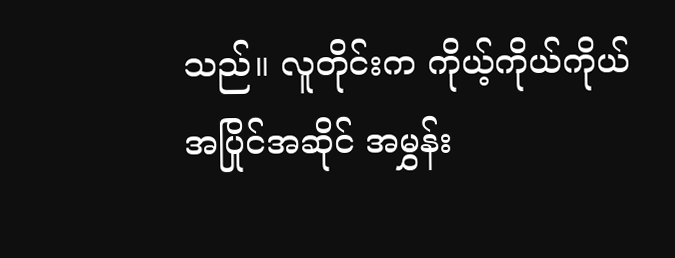သည်။ လူတိုင်းက ကိုယ့်ကိုယ်ကိုယ် အပြိုင်အဆိုင် အမွှန်း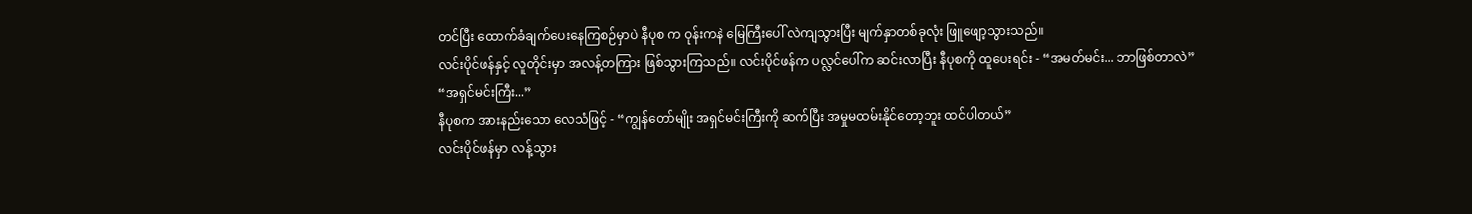တင်ပြီး ထောက်ခံချက်ပေးနေကြစဉ်မှာပဲ နီပုစ က ဝုန်းကနဲ မြေကြီးပေါ် လဲကျသွားပြီး မျက်နှာတစ်ခုလုံး ဖြူဖျော့သွားသည်။
လင်းပိုင်ဖန်နှင့် လူတိုင်းမှာ အလန့်တကြား ဖြစ်သွားကြသည်။ လင်းပိုင်ဖန်က ပလ္လင်ပေါ်က ဆင်းလာပြီး နီပုစကို ထူပေးရင်း - “အမတ်မင်း... ဘာဖြစ်တာလဲ”
“အရှင်မင်းကြီး...”
နီပုစက အားနည်းသော လေသံဖြင့် - “ကျွန်တော်မျိုး အရှင်မင်းကြီးကို ဆက်ပြီး အမှုမထမ်းနိုင်တော့ဘူး ထင်ပါတယ်”
လင်းပိုင်ဖန်မှာ လန့်သွား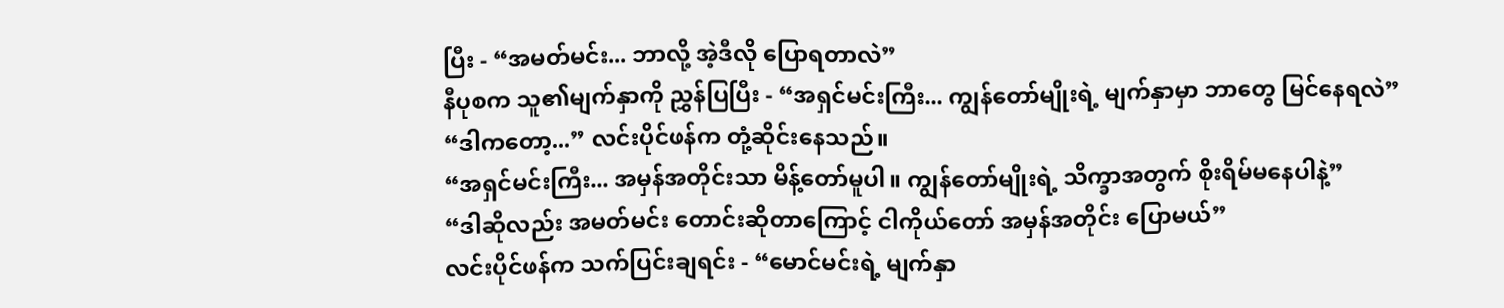ပြီး - “အမတ်မင်း... ဘာလို့ အဲ့ဒီလို ပြောရတာလဲ”
နီပုစက သူ၏မျက်နှာကို ညွှန်ပြပြီး - “အရှင်မင်းကြီး... ကျွန်တော်မျိုးရဲ့ မျက်နှာမှာ ဘာတွေ မြင်နေရလဲ”
“ဒါကတော့...” လင်းပိုင်ဖန်က တုံ့ဆိုင်းနေသည်။
“အရှင်မင်းကြီး... အမှန်အတိုင်းသာ မိန့်တော်မူပါ။ ကျွန်တော်မျိုးရဲ့ သိက္ခာအတွက် စိုးရိမ်မနေပါနဲ့”
“ဒါဆိုလည်း အမတ်မင်း တောင်းဆိုတာကြောင့် ငါကိုယ်တော် အမှန်အတိုင်း ပြောမယ်”
လင်းပိုင်ဖန်က သက်ပြင်းချရင်း - “မောင်မင်းရဲ့ မျက်နှာ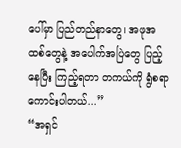ပေါ်မှာ ပြည်တည်နာတွေ၊ အဖုအထစ်တွေနဲ့ အပေါက်အပြဲတွေ ပြည့်နေပြီး ကြည့်ရတာ တကယ်ကို ရွံစရာကောင်းပါတယ်...”
“အရှင်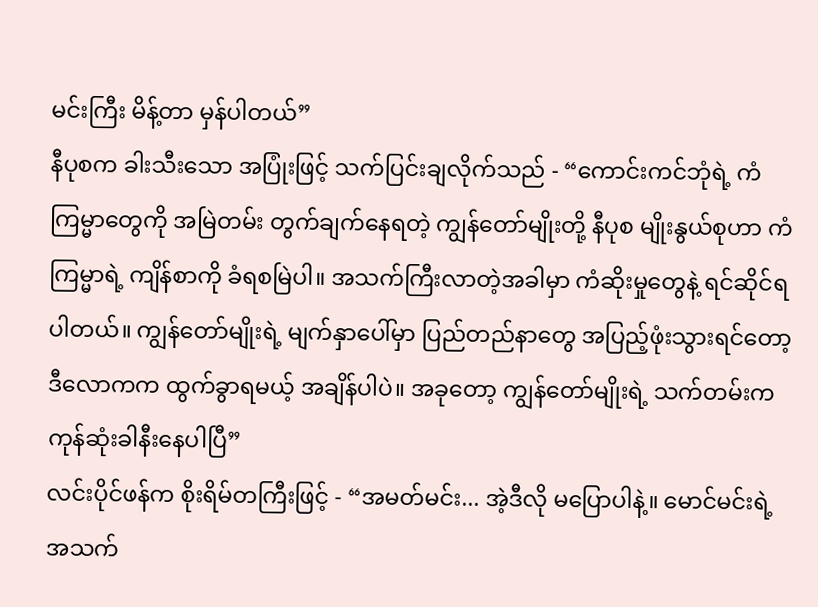မင်းကြီး မိန့်တာ မှန်ပါတယ်”
နီပုစက ခါးသီးသော အပြုံးဖြင့် သက်ပြင်းချလိုက်သည် - “ကောင်းကင်ဘုံရဲ့ ကံကြမ္မာတွေကို အမြဲတမ်း တွက်ချက်နေရတဲ့ ကျွန်တော်မျိုးတို့ နီပုစ မျိုးနွယ်စုဟာ ကံကြမ္မာရဲ့ ကျိန်စာကို ခံရစမြဲပါ။ အသက်ကြီးလာတဲ့အခါမှာ ကံဆိုးမှုတွေနဲ့ ရင်ဆိုင်ရပါတယ်။ ကျွန်တော်မျိုးရဲ့ မျက်နှာပေါ်မှာ ပြည်တည်နာတွေ အပြည့်ဖုံးသွားရင်တော့ ဒီလောကက ထွက်ခွာရမယ့် အချိန်ပါပဲ။ အခုတော့ ကျွန်တော်မျိုးရဲ့ သက်တမ်းက ကုန်ဆုံးခါနီးနေပါပြီ”
လင်းပိုင်ဖန်က စိုးရိမ်တကြီးဖြင့် - “အမတ်မင်း... အဲ့ဒီလို မပြောပါနဲ့။ မောင်မင်းရဲ့ အသက်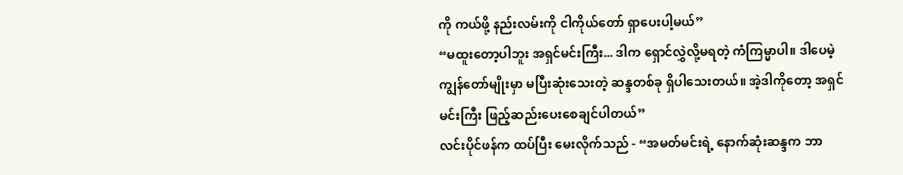ကို ကယ်ဖို့ နည်းလမ်းကို ငါကိုယ်တော် ရှာပေးပါ့မယ်”
“မထူးတော့ပါဘူး အရှင်မင်းကြီး... ဒါက ရှောင်လွှဲလို့မရတဲ့ ကံကြမ္မာပါ။ ဒါပေမဲ့ ကျွန်တော်မျိုးမှာ မပြီးဆုံးသေးတဲ့ ဆန္ဒတစ်ခု ရှိပါသေးတယ်။ အဲ့ဒါကိုတော့ အရှင်မင်းကြီး ဖြည့်ဆည်းပေးစေချင်ပါတယ်”
လင်းပိုင်ဖန်က ထပ်ပြီး မေးလိုက်သည် - “အမတ်မင်းရဲ့ နောက်ဆုံးဆန္ဒက ဘာ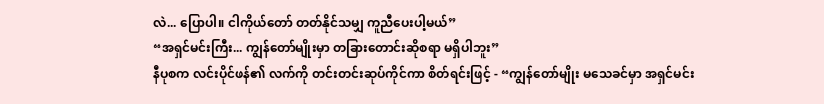လဲ... ပြောပါ။ ငါကိုယ်တော် တတ်နိုင်သမျှ ကူညီပေးပါ့မယ်”
“အရှင်မင်းကြီး... ကျွန်တော်မျိုးမှာ တခြားတောင်းဆိုစရာ မရှိပါဘူး”
နီပုစက လင်းပိုင်ဖန်၏ လက်ကို တင်းတင်းဆုပ်ကိုင်ကာ စိတ်ရင်းဖြင့် - “ကျွန်တော်မျိုး မသေခင်မှာ အရှင်မင်း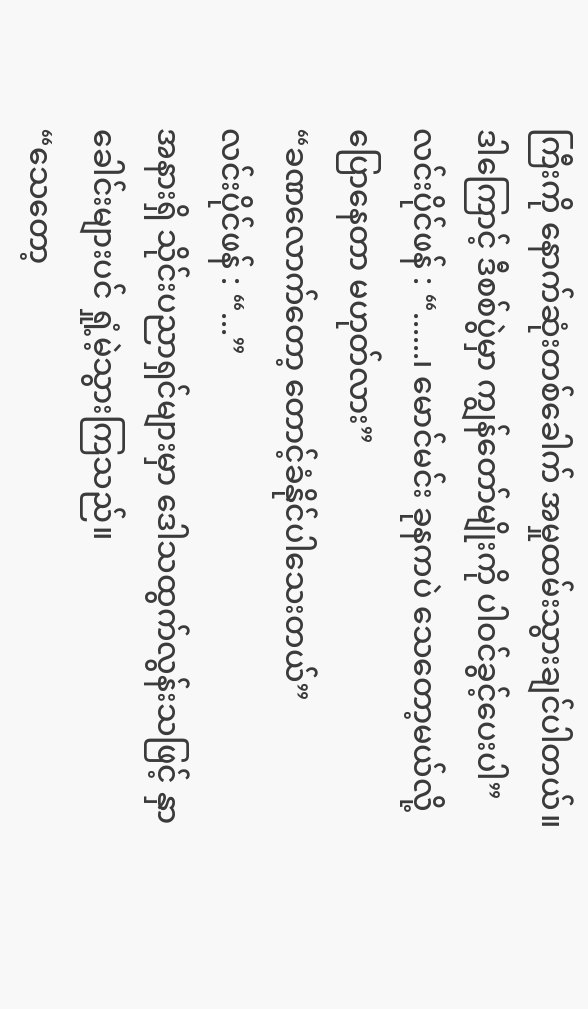ကြီးကို နောက်ဆုံးတစ်ခေါက် အမှုထမ်းသွားချင်ပါတယ်။ ဒါကြောင့် ဒီစစ်ပွဲမှာ ကျွန်တော်မျိုးကို ပါဝင်ခွင့်ပေးပါ”
လင်းပိုင်ဖန် : “......၊ မောင်မင်း ခုနကပဲ သေတော့မယ်လို့ ပြောနေတာ မဟုတ်လား”
“ခဏလောက်တော့ တောင့်ခံနိုင်ပါသေးတယ်”
လင်းပိုင်ဖန် : “...”
အနားရှိ သိုင်းပညာရှင်များမှာ ဒေါသထွက်လွန်းသဖြင့် နှာခေါင်းများပင် ရှုံ့မဲ့သွားကြသည်။
“သေတော့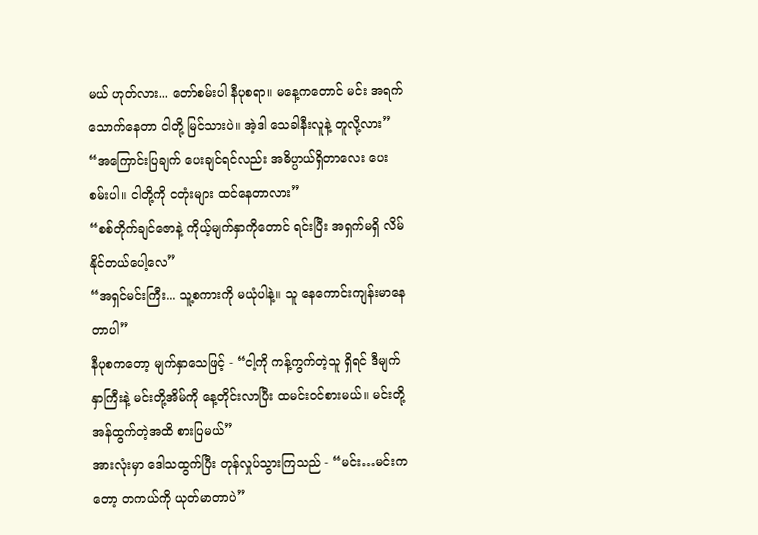မယ် ဟုတ်လား... တော်စမ်းပါ နီပုစရာ။ မနေ့ကတောင် မင်း အရက်သောက်နေတာ ငါတို့ မြင်သားပဲ။ အဲ့ဒါ သေခါနီးလူနဲ့ တူလို့လား”
“အကြောင်းပြချက် ပေးချင်ရင်လည်း အဓိပ္ပာယ်ရှိတာလေး ပေးစမ်းပါ။ ငါတို့ကို ငတုံးများ ထင်နေတာလား”
“စစ်တိုက်ချင်ဇောနဲ့ ကိုယ့်မျက်နှာကိုတောင် ရင်းပြီး အရှက်မရှိ လိမ်နိုင်တယ်ပေါ့လေ”
“အရှင်မင်းကြီး... သူ့စကားကို မယုံပါနဲ့။ သူ နေကောင်းကျန်းမာနေတာပါ”
နီပုစကတော့ မျက်နှာသေဖြင့် - “ငါ့ကို ကန့်ကွက်တဲ့သူ ရှိရင် ဒီမျက်နှာကြီးနဲ့ မင်းတို့အိမ်ကို နေ့တိုင်းလာပြီး ထမင်းဝင်စားမယ်။ မင်းတို့ အန်ထွက်တဲ့အထိ စားပြမယ်”
အားလုံးမှာ ဒေါသထွက်ပြီး တုန်လှုပ်သွားကြသည် - “မင်း…မင်းကတော့ တကယ်ကို ယုတ်မာတာပဲ”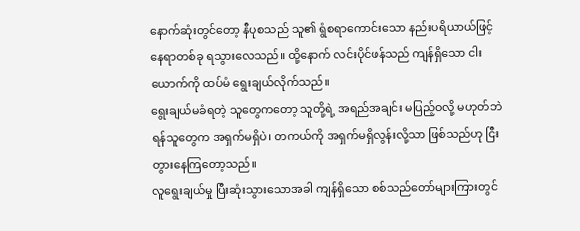နောက်ဆုံးတွင်တော့ နီပုစသည် သူ၏ ရွံစရာကောင်းသော နည်းပရိယာယ်ဖြင့် နေရာတစ်ခု ရသွားလေသည်။ ထို့နောက် လင်းပိုင်ဖန်သည် ကျန်ရှိသော ငါးယောက်ကို ထပ်မံ ရွေးချယ်လိုက်သည်။
ရွေးချယ်မခံရတဲ့ သူတွေကတော့ သူတို့ရဲ့ အရည်အချင်း မပြည့်ဝလို့ မဟုတ်ဘဲ ရန်သူတွေက အရှက်မရှိပဲ၊ တကယ်ကို အရှက်မရှိလွန်းလို့သာ ဖြစ်သည်ဟု ငြီးတွားနေကြတော့သည်။
လူရွေးချယ်မှု ပြီးဆုံးသွားသောအခါ ကျန်ရှိသော စစ်သည်တော်များကြားတွင်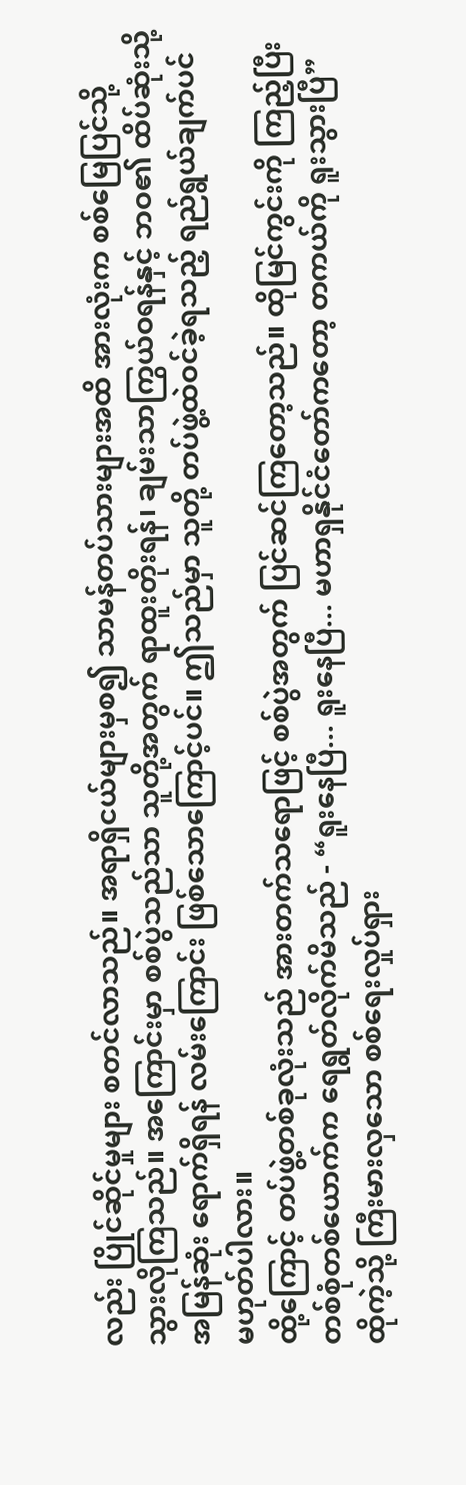လည်း ပြိုင်ဆိုင်မှုများ စတင်လာသည်။ အရာရှိငယ်များမှစ၍ သာမန်တပ်သားများအထိ အားလုံးက စစ်မြေပြင်သို့ သွားလိုကြသည်။ အကြောင်းမှာ စစ်ပွဲသည်သာ သူတို့အတွက် ရာထူးတိုးရန်၊ ချမ်းသာကြွယ်ဝရန်နှင့် ဘဝ၏ ထိပ်ဆုံးသို့ အမြန်ဆုံး ရောက်ရှိရန် လမ်းကြောင်း ဖြစ်သောကြောင့်ပင်။ ဤသည်မှာ သူတို့ တပ်ဖွဲ့ထဲဝင်ခဲ့ရသည့် ရည်ရွယ်ချက်ပင် မဟုတ်ပါလား။
ထို့ကြောင့် တပ်ဖွဲ့တစ်ခုလုံးသည် အားတက်သရောဖြင့် စစ်ပွဲအတွက် ပြင်ဆင်ကြတော့သည်။ ထိုမြင်ကွင်းကို ကြည့်ပြီး တစ်စုံတစ်ယောက်က ရေရွတ်လိုက်မိသည် - “ရူးနေပြီ... ရူးနေပြီ... မဟာရှနိုင်ငံတော်ကတော့ တကယ်ကို ရူးသွားပြီ”
ထိုကဲ့သို့ ကြီးမားလှသော စစ်ရေးလှုပ်ရှား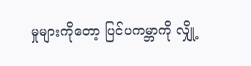မှုများကိုတော့ ပြင်ပကမ္ဘာကို လျှို့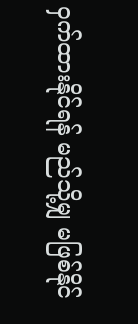ဝှက်ထားနိုင်ရန် မည်သို့မျှ မဖြစ်နိုင်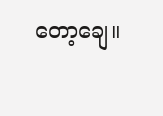တော့ချေ။